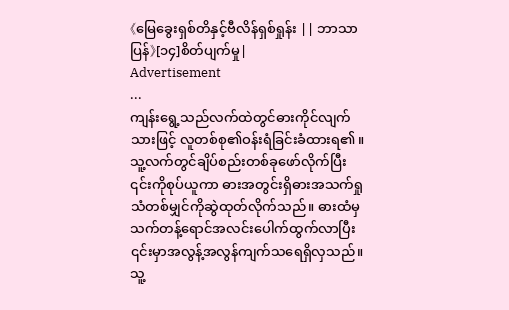《မြေခွေးရှစ်တိနှင့်ဗီလိန်ရှစ်ရှုန်း || ဘာသာပြန်》[၁၄]စိတ်ပျက်မှု|
Advertisement
...
ကျန်းရွေ့သည်လက်ထဲတွင်ဓားကိုင်လျက်သားဖြင့် လူတစ်စု၏ဝန်းရံခြင်းခံထားရ၏။ သူ့လက်တွင်ချိပ်စည်းတစ်ခုဖော်လိုက်ပြီး ၎င်းကိုစုပ်ယူကာ ဓားအတွင်းရှိဓားအသက်ရှုသံတစ်မျှင်ကိုဆွဲထုတ်လိုက်သည်။ ဓားထံမှသက်တန့်ရောင်အလင်းပေါက်ထွက်လာပြီး ၎င်းမှာအလွန့်အလွန်ကျက်သရေရှိလှသည်။
သူ့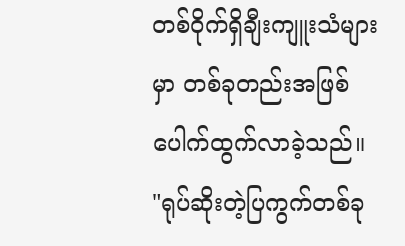တစ်ဝိုက်ရှိချီးကျူးသံများမှာ တစ်ခုတည်းအဖြစ်ပေါက်ထွက်လာခဲ့သည်။
"ရုပ်ဆိုးတဲ့ပြကွက်တစ်ခု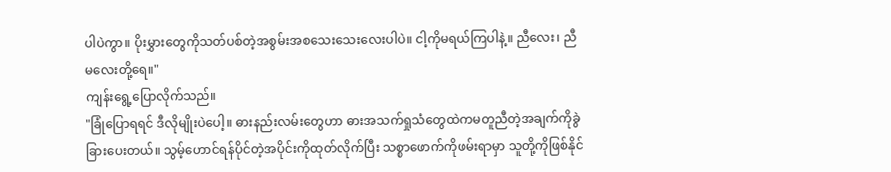ပါပဲကွာ။ ပိုးမွှားတွေကိုသတ်ပစ်တဲ့အစွမ်းအစသေးသေးလေးပါပဲ။ ငါ့ကိုမရယ်ကြပါနဲ့။ ညီလေး၊ ညီမလေးတို့ရေ။"
ကျန်းရွေ့ပြောလိုက်သည်။
"ခြုံပြောရရင် ဒီလိုမျိုးပဲပေါ့။ ဓားနည်းလမ်းတွေဟာ ဓားအသက်ရှုသံတွေထဲကမတူညီတဲ့အချက်ကိုခွဲခြားပေးတယ်။ သွမ့်ဟောင်ရန်ပိုင်တဲ့အပိုင်းကိုထုတ်လိုက်ပြီး သစ္စာဖောက်ကိုဖမ်းရာမှာ သူတို့ကိုဖြစ်နိုင်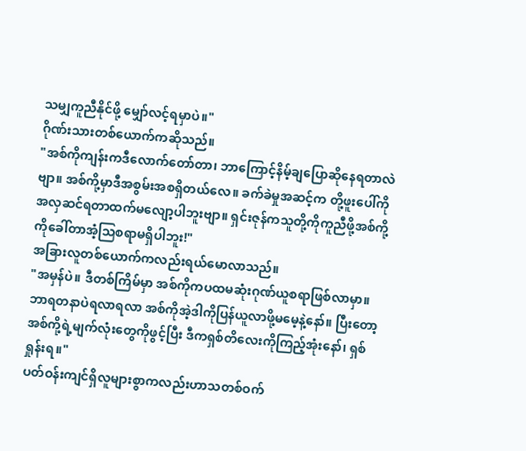သမျှကူညီနိုင်ဖို့ မျှော်လင့်ရမှာပဲ။"
ဂိုဏ်းသားတစ်ယောက်ကဆိုသည်။
"အစ်ကိုကျန်းကဒီလောက်တော်တာ၊ ဘာကြောင့်နိမ့်ချပြောဆိုနေရတာလဲဗျာ။ အစ်ကို့မှာဒီအစွမ်းအစရှိတယ်လေ။ ခက်ခဲမှုအဆင့်က တို့ဖူးပေါ်ကိုအလှဆင်ရတာထက်မလျော့ပါဘူးဗျာ။ ရှင်းဇုန်ကသူတို့ကိုကူညီဖို့အစ်ကို့ကိုခေါ်တာအံ့သြစရာမရှိပါဘူး!"
အခြားလူတစ်ယောက်ကလည်းရယ်မောလာသည်။
"အမှန်ပဲ။ ဒီတစ်ကြိမ်မှာ အစ်ကိုကပထမဆုံးဂုဏ်ယူစရာဖြစ်လာမှာ။ ဘာရတနာပဲရလာရလာ အစ်ကိုအဲ့ဒါကိုပြန်ယူလာဖို့မမေ့နဲ့နော်။ ပြီးတော့ အစ်ကို့ရဲ့မျက်လုံးတွေကိုဖွင့်ပြီး ဒီကရှစ်တိလေးကိုကြည့်အုံးနော်၊ ရှစ်ရှုန်းရ။"
ပတ်ဝန်းကျင်ရှိလူများစွာကလည်းဟာသတစ်ဝက်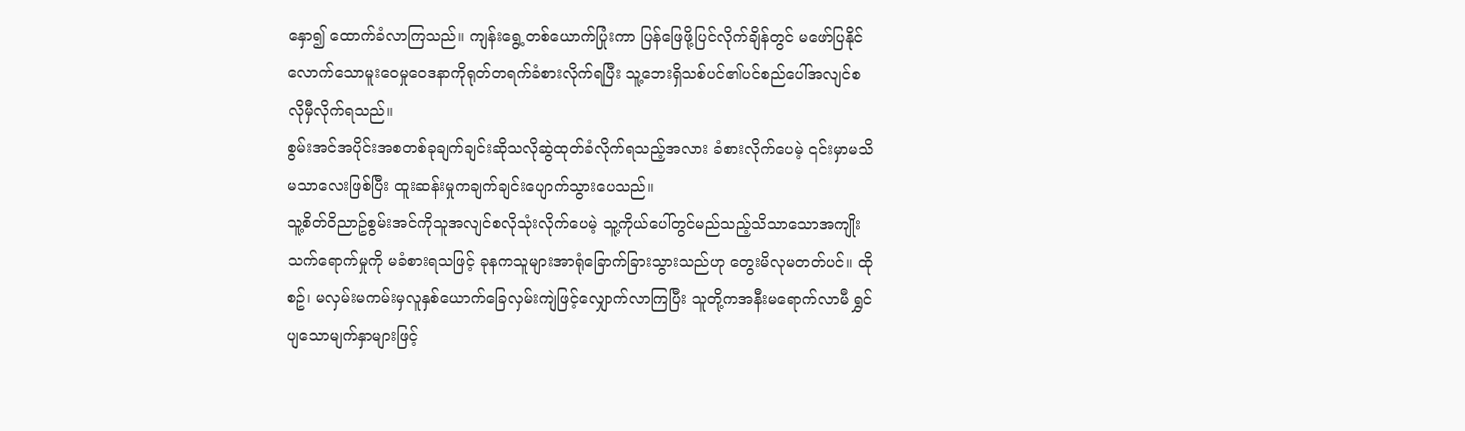နှော၍ ထောက်ခံလာကြသည်။ ကျန်းရွေ့တစ်ယောက်ပြုံးကာ ပြန်ဖြေဖို့ပြင်လိုက်ချိန်တွင် မဖော်ပြနိုင်လောက်သောမူးဝေမှုဝေဒနာကိုရုတ်တရက်ခံစားလိုက်ရပြီး သူ့ဘေးရှိသစ်ပင်၏ပင်စည်ပေါ်အလျင်စလိုမှီလိုက်ရသည်။
စွမ်းအင်အပိုင်းအစတစ်ခုချက်ချင်းဆိုသလိုဆွဲထုတ်ခံလိုက်ရသည့်အလား ခံစားလိုက်ပေမဲ့ ၎င်းမှာမသိမသာလေးဖြစ်ပြီး ထူးဆန်းမှုကချက်ချင်းပျောက်သွားပေသည်။
သူ့စိတ်ဝိညာဥ်စွမ်းအင်ကိုသူအလျင်စလိုသုံးလိုက်ပေမဲ့ သူ့ကိုယ်ပေါ်တွင်မည်သည့်သိသာသောအကျိုးသက်ရောက်မှုကို မခံစားရသဖြင့် ခုနကသူများအာရုံခြောက်ခြားသွားသည်ဟု တွေးမိလုမတတ်ပင်။ ထိုစဥ်၊ မလှမ်းမကမ်းမှလူနှစ်ယောက်ခြေလှမ်းကျဲဖြင့်လျှောက်လာကြပြီး သူတို့ကအနီးမရောက်လာမီ ရွှင်ပျသောမျက်နှာများဖြင့်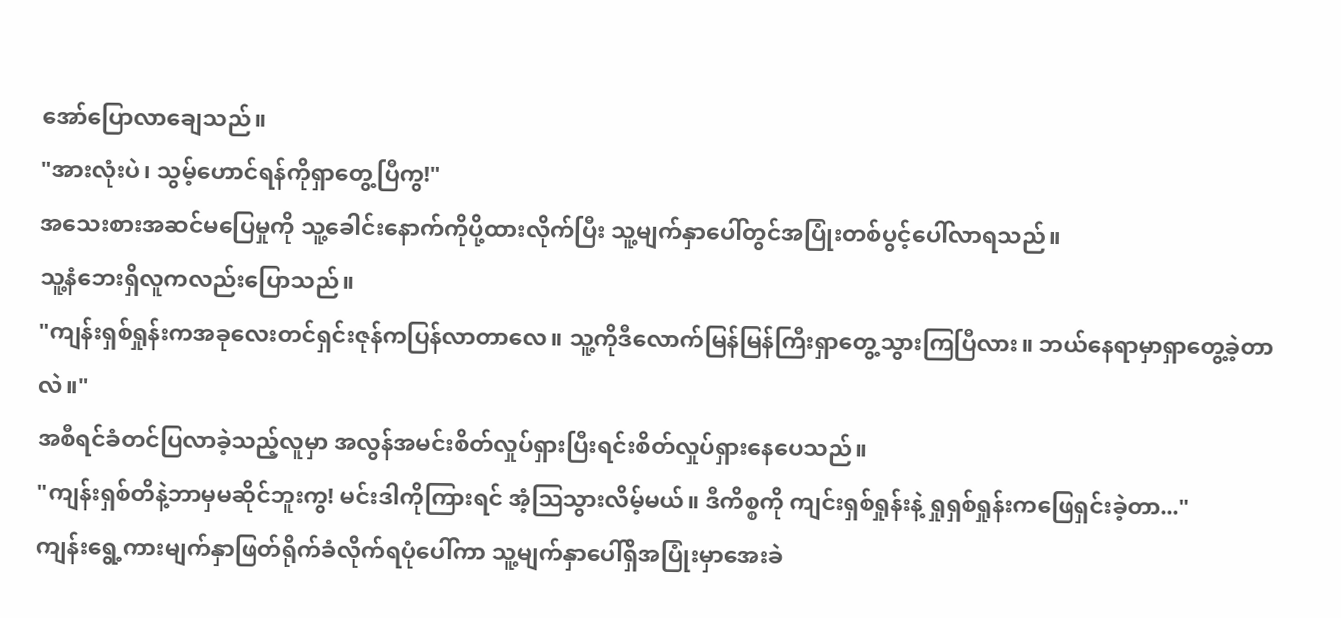အော်ပြောလာချေသည်။
"အားလုံးပဲ၊ သွမ့်ဟောင်ရန်ကိုရှာတွေ့ပြီကွ!"
အသေးစားအဆင်မပြေမှုကို သူ့ခေါင်းနောက်ကိုပို့ထားလိုက်ပြီး သူ့မျက်နှာပေါ်တွင်အပြုံးတစ်ပွင့်ပေါ်လာရသည်။
သူ့နံဘေးရှိလူကလည်းပြောသည်။
"ကျန်းရှစ်ရှုန်းကအခုလေးတင်ရှင်းဇုန်ကပြန်လာတာလေ။ သူ့ကိုဒီလောက်မြန်မြန်ကြီးရှာတွေ့သွားကြပြီလား။ ဘယ်နေရာမှာရှာတွေ့ခဲ့တာလဲ။"
အစီရင်ခံတင်ပြလာခဲ့သည့်လူမှာ အလွန်အမင်းစိတ်လှုပ်ရှားပြီးရင်းစိတ်လှုပ်ရှားနေပေသည်။
"ကျန်းရှစ်တိနဲ့ဘာမှမဆိုင်ဘူးကွ! မင်းဒါကိုကြားရင် အံ့သြသွားလိမ့်မယ်။ ဒီကိစ္စကို ကျင်းရှစ်ရှုန်းနဲ့ ရှုရှစ်ရှုန်းကဖြေရှင်းခဲ့တာ..."
ကျန်းရွေ့ကားမျက်နှာဖြတ်ရိုက်ခံလိုက်ရပုံပေါ်ကာ သူ့မျက်နှာပေါ်ရှိအပြုံးမှာအေးခဲ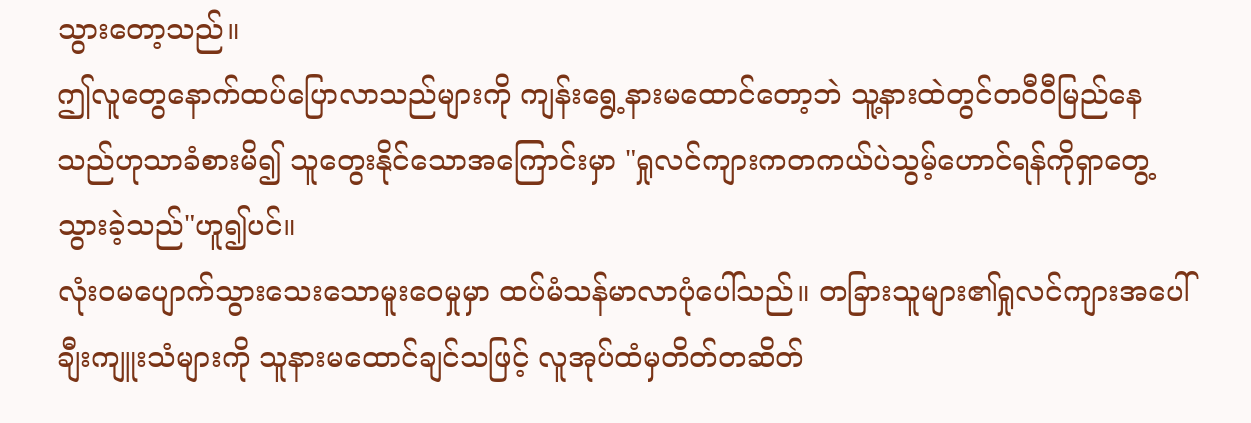သွားတော့သည်။
ဤလူတွေနောက်ထပ်ပြောလာသည်များကို ကျန်းရွေ့နားမထောင်တော့ဘဲ သူ့နားထဲတွင်တဝီဝီမြည်နေသည်ဟုသာခံစားမိ၍ သူတွေးနိုင်သောအကြောင်းမှာ "ရှုလင်ကျားကတကယ်ပဲသွမ့်ဟောင်ရန်ကိုရှာတွေ့သွားခဲ့သည်"ဟူ၍ပင်။
လုံးဝမပျောက်သွားသေးသောမူးဝေမှုမှာ ထပ်မံသန်မာလာပုံပေါ်သည်။ တခြားသူများ၏ရှုလင်ကျားအပေါ်ချီးကျူးသံများကို သူနားမထောင်ချင်သဖြင့် လူအုပ်ထံမှတိတ်တဆိတ်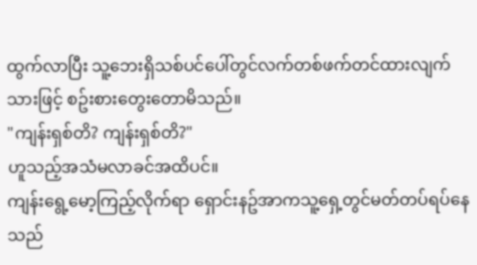ထွက်လာပြီး သူ့ဘေးရှိသစ်ပင်ပေါ်တွင်လက်တစ်ဖက်တင်ထားလျက်သားဖြင့် စဥ်းစားတွေးတောမိသည်။
"ကျန်းရှစ်တိ? ကျန်းရှစ်တိ?"
ဟူသည့်အသံမလာခင်အထိပင်။
ကျန်းရွေ့မော့ကြည့်လိုက်ရာ ရှောင်းနဥ်အာကသူ့ရှေ့တွင်မတ်တပ်ရပ်နေသည်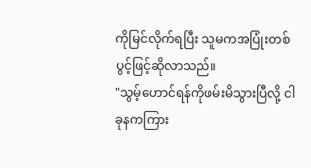ကိုမြင်လိုက်ရပြီး သူမကအပြုံးတစ်ပွင့်ဖြင့်ဆိုလာသည်။
"သွမ့်ဟောင်ရန်ကိုဖမ်းမိသွားပြီလို့ ငါခုနကကြား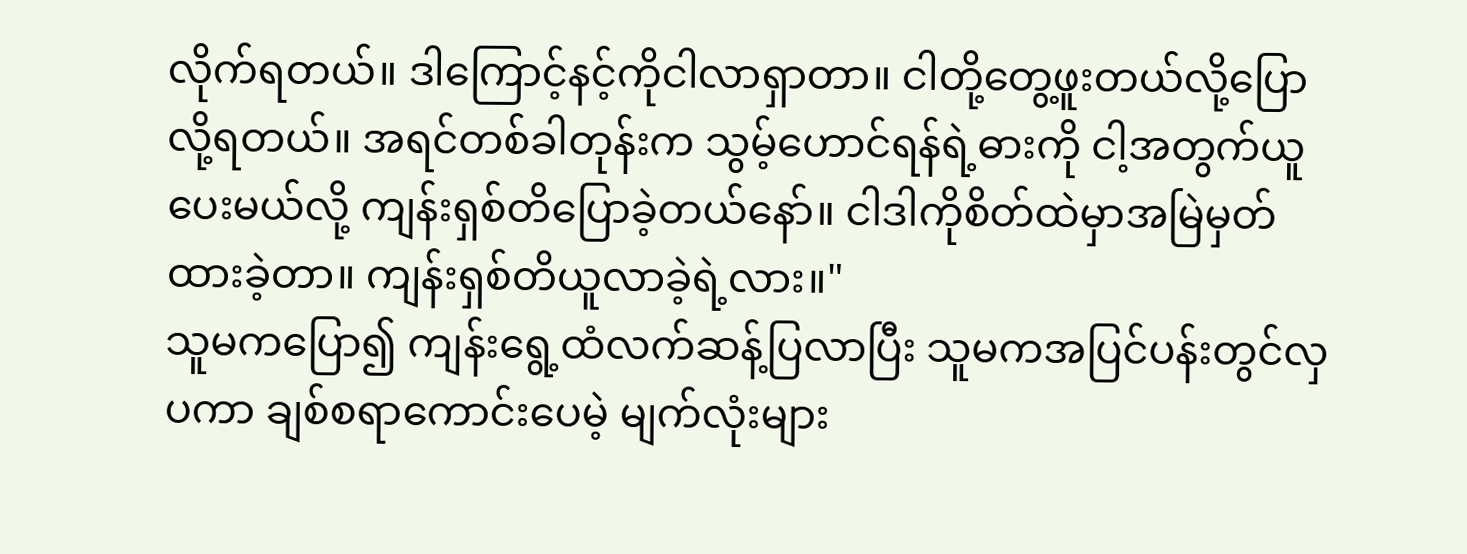လိုက်ရတယ်။ ဒါကြောင့်နင့်ကိုငါလာရှာတာ။ ငါတို့တွေ့ဖူးတယ်လို့ပြောလို့ရတယ်။ အရင်တစ်ခါတုန်းက သွမ့်ဟောင်ရန်ရဲ့ဓားကို ငါ့အတွက်ယူပေးမယ်လို့ ကျန်းရှစ်တိပြောခဲ့တယ်နော်။ ငါဒါကိုစိတ်ထဲမှာအမြဲမှတ်ထားခဲ့တာ။ ကျန်းရှစ်တိယူလာခဲ့ရဲ့လား။"
သူမကပြော၍ ကျန်းရွေ့ထံလက်ဆန့်ပြလာပြီး သူမကအပြင်ပန်းတွင်လှပကာ ချစ်စရာကောင်းပေမဲ့ မျက်လုံးများ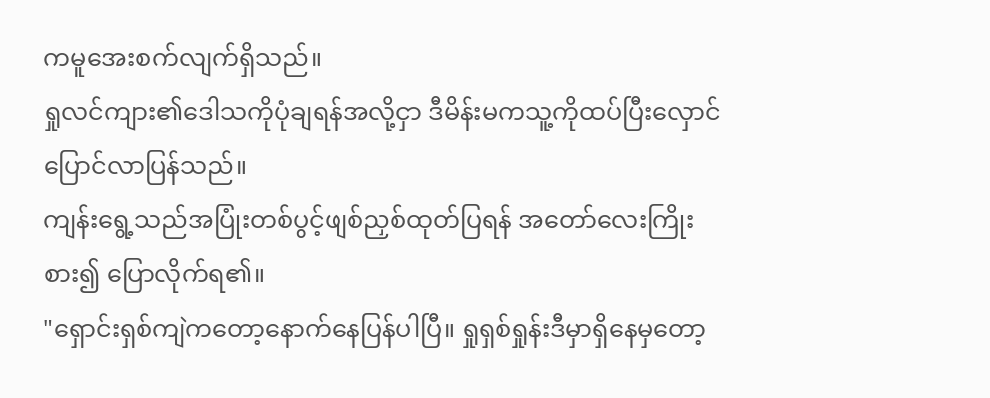ကမူအေးစက်လျက်ရှိသည်။
ရှုလင်ကျား၏ဒေါသကိုပုံချရန်အလို့ငှာ ဒီမိန်းမကသူ့ကိုထပ်ပြီးလှောင်ပြောင်လာပြန်သည်။
ကျန်းရွေ့သည်အပြုံးတစ်ပွင့်ဖျစ်ညှစ်ထုတ်ပြရန် အတော်လေးကြိုးစား၍ ပြောလိုက်ရ၏။
"ရှောင်းရှစ်ကျဲကတော့နောက်နေပြန်ပါပြီ။ ရှုရှစ်ရှုန်းဒီမှာရှိနေမှတော့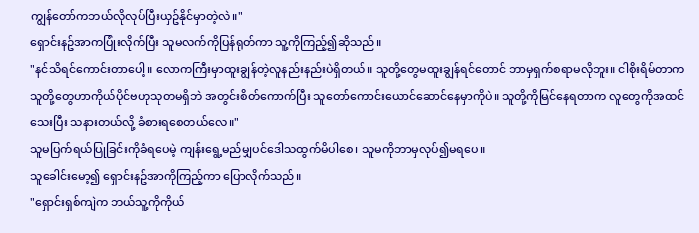ကျွန်တော်ကဘယ်လိုလုပ်ပြီးယှဥ်နိုင်မှာတဲ့လဲ။"
ရှောင်းနဥ်အာကပြုံးလိုက်ပြီး သူမလက်ကိုပြန်ရုတ်ကာ သူ့ကိုကြည့်၍ဆိုသည်။
"နင်သိရင်ကောင်းတာပေါ့။ လောကကြီးမှာထူးချွန်တဲ့လူနည်းနည်းပဲရှိတယ်။ သူတို့တွေမထူးချွန်ရင်တောင် ဘာမှရှက်စရာမလိုဘူး။ ငါစိုးရိမ်တာက သူတို့တွေဟာကိုယ်ပိုင်ဗဟုသုတမရှိဘဲ အတွင်းစိတ်ကောက်ပြီး သူတော်ကောင်းယောင်ဆောင်နေမှာကိုပဲ။ သူတို့ကိုမြင်နေရတာက လူတွေကိုအထင်သေးပြီး သနားတယ်လို့ ခံစားရစေတယ်လေ။"
သူမပြက်ရယ်ပြုခြင်းကိုခံရပေမဲ့ ကျန်းရွေ့မည်မျှပင်ဒေါသထွက်မိပါစေ၊ သူမကိုဘာမှလုပ်၍မရပေ။
သူခေါင်းမော့၍ ရှောင်းနဥ်အာကိုကြည့်ကာ ပြောလိုက်သည်။
"ရှောင်းရှစ်ကျဲက ဘယ်သူ့ကိုကိုယ်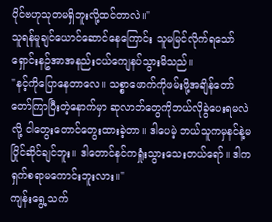ပိုင်ဗဟုသုတမရှိဘူးလို့ထင်တာလဲ။"
သူရန်မူချင်ယောင်ဆောင်နေကြောင်း သူမမြင်လိုက်ရသော် ရှောင်းနဥ်အာအနည်းငယ်ကျေနပ်သွားမိသည်။
"နင့်ကိုပြောနေတာလေ။ သစ္စာဖောက်ကိုဖမ်းဖို့အချိန်တော်တော်ကြာပြီးတဲ့နောက်မှာ ဆုလာဘ်တွေကိုဘယ်လိုခွဲပေးရမလဲလို့ ငါတွေးတောင်တွေးထားခဲ့တာ။ ဒါပေမဲ့ ဘယ်သူကမှနင်နဲ့မပြိုင်ဆိုင်ချင်ဘူး။ ဒါတောင်နင်ကရှုံးသွားသေးတယ်ရော်။ ဒါကရှက်စရာမကောင်းဘူးလား။"
ကျန်းရွေ့သက်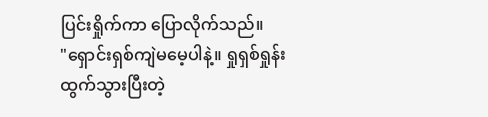ပြင်းရှိုက်ကာ ပြောလိုက်သည်။
"ရှောင်းရှစ်ကျဲမမေ့ပါနဲ့။ ရှုရှစ်ရှုန်းထွက်သွားပြီးတဲ့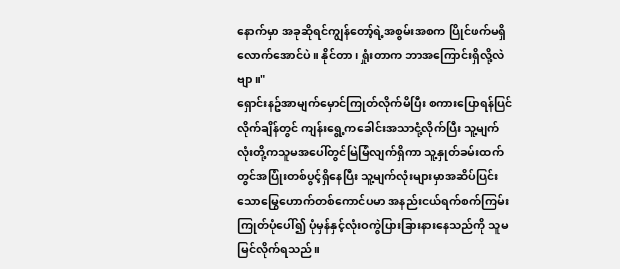နောက်မှာ အခုဆိုရင်ကျွန်တော့်ရဲ့အစွမ်းအစက ပြိုင်ဖက်မရှိလောက်အောင်ပဲ။ နိုင်တာ၊ ရှုံးတာက ဘာအကြောင်းရှိလို့လဲဗျာ။"
ရှောင်းနဥ်အာမျက်မှောင်ကြုတ်လိုက်မိပြီး စကားပြောရန်ပြင်လိုက်ချိန်တွင် ကျန်းရွေ့ကခေါင်းအသာငုံ့လိုက်ပြီး သူ့မျက်လုံးတို့ကသူမအပေါ်တွင်မြဲမြံလျက်ရှိကာ သူ့နှုတ်ခမ်းထက်တွင်အပြုံးတစ်ပွင့်ရှိနေပြီး သူ့မျက်လုံးများမှာအဆိပ်ပြင်းသောမြွေဟောက်တစ်ကောင်ပမာ အနည်းငယ်ရက်စက်ကြမ်းကြုတ်ပုံပေါ်၍ ပုံမှန်နှင့်လုံးဝကွဲပြားခြားနားနေသည်ကို သူမမြင်လိုက်ရသည်။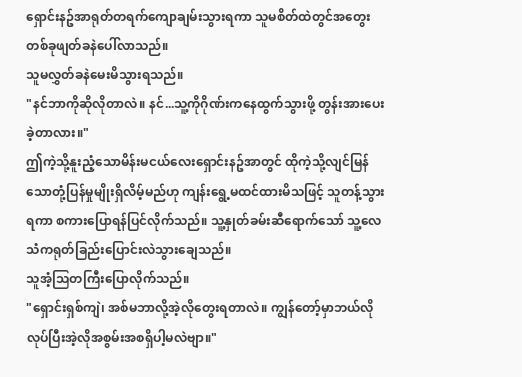ရှောင်းနဥ်အာရုတ်တရက်ကျောချမ်းသွားရကာ သူမစိတ်ထဲတွင်အတွေးတစ်ခုဖျတ်ခနဲပေါ်လာသည်။
သူမလွှတ်ခနဲမေးမိသွားရသည်။
"နင်ဘာကိုဆိုလိုတာလဲ။ နင်...သူ့ကိုဂိုဏ်းကနေထွက်သွားဖို့ တွန်းအားပေးခဲ့တာလား။"
ဤကဲ့သို့နူးညံ့သောမိန်းမငယ်လေးရှောင်းနဥ်အာတွင် ထိုကဲ့သို့လျင်မြန်သောတုံ့ပြန်မှုမျိုးရှိလိမ့်မည်ဟု ကျန်းရွေ့မထင်ထားမိသဖြင့် သူတန့်သွားရကာ စကားပြောရန်ပြင်လိုက်သည်။ သူ့နှုတ်ခမ်းဆီရောက်သော် သူ့လေသံကရုတ်ခြည်းပြောင်းလဲသွားချေသည်။
သူအံ့သြတကြီးပြောလိုက်သည်။
"ရှောင်းရှစ်ကျဲ၊ အစ်မဘာလို့အဲ့လိုတွေးရတာလဲ။ ကျွန်တော့်မှာဘယ်လိုလုပ်ပြီးအဲ့လိုအစွမ်းအစရှိပါ့မလဲဗျာ။"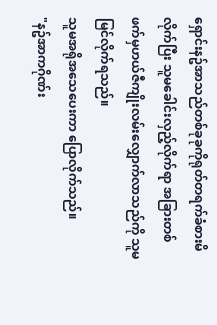ရှောင်းနဥ်အာသည်တစ်ခုခုကိုရုတ်တရက်ခံစားမိလိုက်ပြီး သူမခေါင်းလှည့်လိုက်ရာ အခြားတစ်ဖက်မှဟယ်ဇီကျိုးလမ်းလျှောက်လာသည်ကို သူမမြင်လိုက်ရသည်။
သူမအရိုအသေပေးကာ ပြောလိုက်သည်။
"နဥ်အာကဂိုဏ်း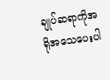ချုပ်ဆရာကိုအရိုအသေပေးပါ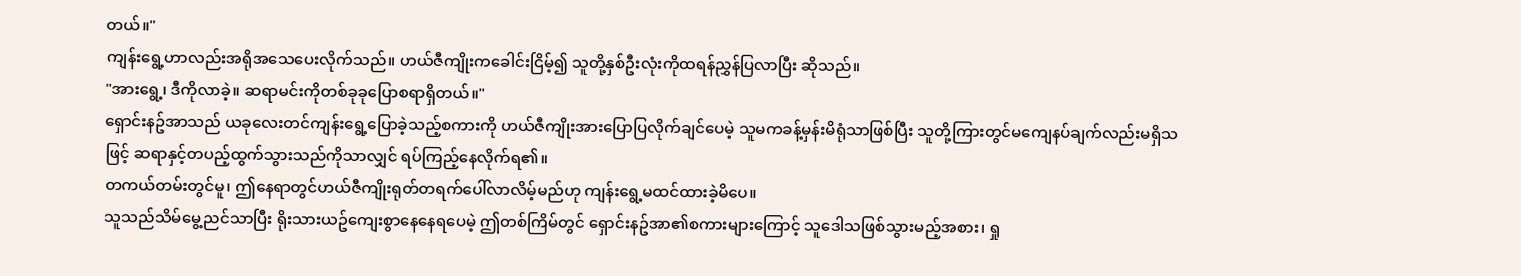တယ်။"
ကျန်းရွေ့ဟာလည်းအရိုအသေပေးလိုက်သည်။ ဟယ်ဇီကျိုးကခေါင်းငြိမ့်၍ သူတို့နှစ်ဦးလုံးကိုထရန်ညွှန်ပြလာပြီး ဆိုသည်။
"အားရွေ့၊ ဒီကိုလာခဲ့။ ဆရာမင်းကိုတစ်ခုခုပြောစရာရှိတယ်။"
ရှောင်းနဥ်အာသည် ယခုလေးတင်ကျန်းရွေ့ပြောခဲ့သည့်စကားကို ဟယ်ဇီကျိုးအားပြောပြလိုက်ချင်ပေမဲ့ သူမကခန့်မှန်းမိရုံသာဖြစ်ပြီး သူတို့ကြားတွင်မကျေနပ်ချက်လည်းမရှိသဖြင့် ဆရာနှင့်တပည့်ထွက်သွားသည်ကိုသာလျှင် ရပ်ကြည့်နေလိုက်ရ၏။
တကယ်တမ်းတွင်မူ၊ ဤနေရာတွင်ဟယ်ဇီကျိုးရုတ်တရက်ပေါ်လာလိမ့်မည်ဟု ကျန်းရွေ့မထင်ထားခဲ့မိပေ။
သူသည်သိမ်မွေ့ညင်သာပြီး ရိုးသားယဥ်ကျေးစွာနေနေရပေမဲ့ ဤတစ်ကြိမ်တွင် ရှောင်းနဥ်အာ၏စကားများကြောင့် သူဒေါသဖြစ်သွားမည့်အစား၊ ရှု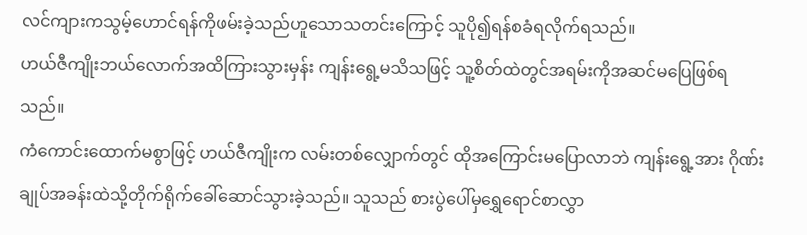လင်ကျားကသွမ့်ဟောင်ရန်ကိုဖမ်းခဲ့သည်ဟူသောသတင်းကြောင့် သူပို၍ရန်စခံရလိုက်ရသည်။
ဟယ်ဇီကျိုးဘယ်လောက်အထိကြားသွားမှန်း ကျန်းရွေ့မသိသဖြင့် သူ့စိတ်ထဲတွင်အရမ်းကိုအဆင်မပြေဖြစ်ရသည်။
ကံကောင်းထောက်မစွာဖြင့် ဟယ်ဇီကျိုးက လမ်းတစ်လျှောက်တွင် ထိုအကြောင်းမပြောလာဘဲ ကျန်းရွေ့အား ဂိုဏ်းချုပ်အခန်းထဲသို့တိုက်ရိုက်ခေါ်ဆောင်သွားခဲ့သည်။ သူသည် စားပွဲပေါ်မှရွှေရောင်စာလွှာ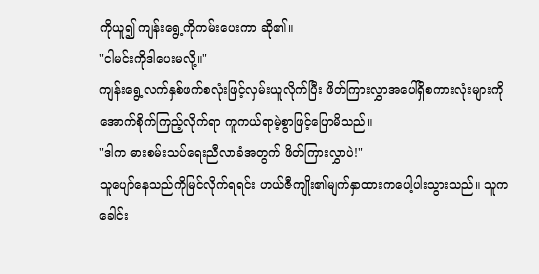ကိုယူ၍ ကျန်းရွေ့ကိုကမ်းပေးကာ ဆို၏။
"ငါမင်းကိုဒါပေးမလို့။"
ကျန်းရွေ့လက်နှစ်ဖက်စလုံးဖြင့်လှမ်းယူလိုက်ပြီး ဖိတ်ကြားလွှာအပေါ်ရှိစကားလုံးများကို အောက်စိုက်ကြည့်လိုက်ရာ ကူကယ်ရာမဲ့စွာဖြင့်ပြောမိသည်။
"ဒါက ဓားစမ်းသပ်ရေးညီလာခံအတွက် ဖိတ်ကြားလွှာပဲ!"
သူပျော်နေသည်ကိုမြင်လိုက်ရရင်း ဟယ်ဇီကျိုး၏မျက်နှာထားကပေါ့ပါးသွားသည်။ သူကခေါင်း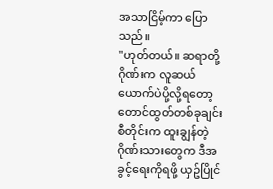အသာငြိမ့်ကာ ပြောသည်။
"ဟုတ်တယ်။ ဆရာတို့ဂိုဏ်းက လူဆယ်ယောက်ပဲပို့လို့ရတော့ တောင်ထွတ်တစ်ခုချင်းစီတိုင်းက ထူးချွန်တဲ့ဂိုဏ်းသားတွေက ဒီအခွင့်ရေးကိုရဖို့ ယှဥ်ပြိုင်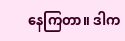နေကြတာ။ ဒါက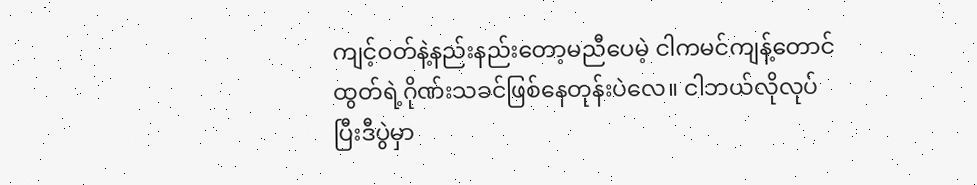ကျင့်ဝတ်နဲ့နည်းနည်းတော့မညီပေမဲ့ ငါကမင်ကျန့်တောင်ထွတ်ရဲ့ဂိုဏ်းသခင်ဖြစ်နေတုန်းပဲလေ။ ငါဘယ်လိုလုပ်ပြီးဒီပွဲမှာ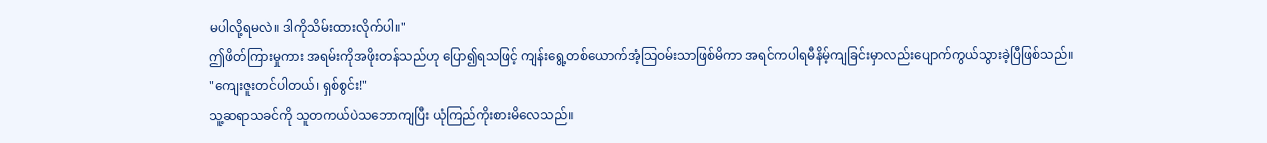မပါလို့ရမလဲ။ ဒါကိုသိမ်းထားလိုက်ပါ။"
ဤဖိတ်ကြားမှုကား အရမ်းကိုအဖိုးတန်သည်ဟု ပြော၍ရသဖြင့် ကျန်းရွေ့တစ်ယောက်အံ့သြဝမ်းသာဖြစ်မိကာ အရင်ကပါရမီနိမ့်ကျခြင်းမှာလည်းပျောက်ကွယ်သွားခဲ့ပြီဖြစ်သည်။
"ကျေးဇူးတင်ပါတယ်၊ ရှစ်စွင်း!"
သူ့ဆရာသခင်ကို သူတကယ်ပဲသဘောကျပြီး ယုံကြည်ကိုးစားမိလေသည်။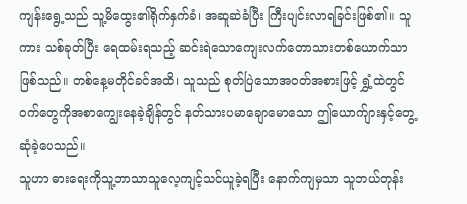ကျန်းရွေ့သည် သူ့မိထွေး၏ရိုက်နှက်ခံ၊ အဆူဆဲခံပြီး ကြီးပျင်းလာရခြင်းဖြစ်၏။ သူကား သစ်ခုတ်ပြီး ရေထမ်းရသည့် ဆင်းရဲသောကျေးလက်တောသားတစ်ယောက်သာဖြစ်သည်။ တစ်နေ့မတိုင်ခင်အထိ၊ သူသည် စုတ်ပြဲသောအဝတ်အစားဖြင့် ရွှံ့ထဲတွင်ဝက်တွေကိုအစာကျွေးနေခဲ့ချိန်တွင် နတ်သားပမာချောမောသော ဤယောက်ျားနှင့်တွေ့ဆုံခဲ့ပေသည်။
သူဟာ ဓားရေးကိုသူ့ဘာသာသူလေ့ကျင့်သင်ယူခဲ့ရပြီး နောက်ကျမှသာ သူဘယ်တုန်း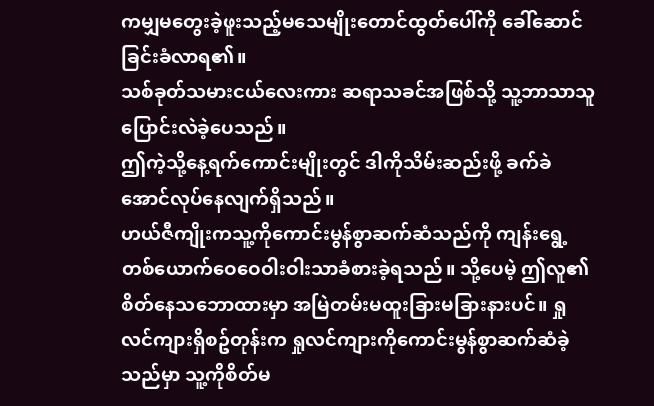ကမျှမတွေးခဲ့ဖူးသည့်မသေမျိုးတောင်ထွတ်ပေါ်ကို ခေါ်ဆောင်ခြင်းခံလာရ၏။
သစ်ခုတ်သမားငယ်လေးကား ဆရာသခင်အဖြစ်သို့ သူ့ဘာသာသူပြောင်းလဲခဲ့ပေသည်။
ဤကဲ့သို့နေ့ရက်ကောင်းမျိုးတွင် ဒါကိုသိမ်းဆည်းဖို့ ခက်ခဲအောင်လုပ်နေလျက်ရှိသည်။
ဟယ်ဇီကျိုးကသူ့ကိုကောင်းမွန်စွာဆက်ဆံသည်ကို ကျန်းရွေ့တစ်ယောက်ဝေဝေဝါးဝါးသာခံစားခဲ့ရသည်။ သို့ပေမဲ့ ဤလူ၏စိတ်နေသဘောထားမှာ အမြဲတမ်းမထူးခြားမခြားနားပင်။ ရှုလင်ကျားရှိစဥ်တုန်းက ရှုလင်ကျားကိုကောင်းမွန်စွာဆက်ဆံခဲ့သည်မှာ သူ့ကိုစိတ်မ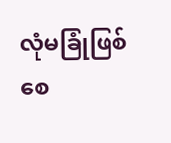လုံမခြုံဖြစ်စေ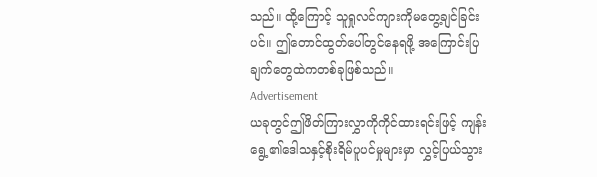သည်။ ထို့ကြောင့် သူရှုလင်ကျားကိုမတွေ့ချင်ခြင်းပင်။ ဤတောင်ထွတ်ပေါ်တွင်နေရဖို့ အကြောင်းပြချက်တွေထဲကတစ်ခုဖြစ်သည်။
Advertisement
ယခုတွင်ဤဖိတ်ကြားလွှာကိုကိုင်ထားရင်းဖြင့် ကျန်းရွေ့၏ဒေါသနှင့်စိုးရိမ်ပူပင်မှုများမှာ လွှင့်ပြယ်သွား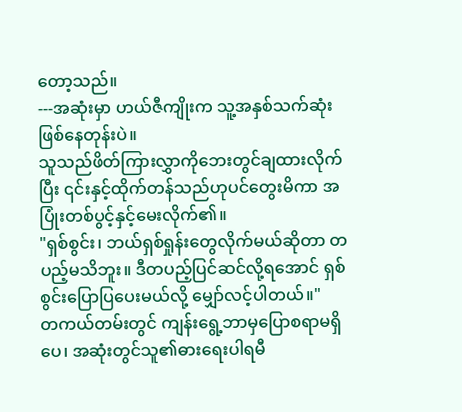တော့သည်။
---အဆုံးမှာ ဟယ်ဇီကျိုးက သူ့အနှစ်သက်ဆုံးဖြစ်နေတုန်းပဲ။
သူသည်ဖိတ်ကြားလွှာကိုဘေးတွင်ချထားလိုက်ပြီး ၎င်းနှင့်ထိုက်တန်သည်ဟုပင်တွေးမိကာ အပြုံးတစ်ပွင့်နှင့်မေးလိုက်၏။
"ရှစ်စွင်း၊ ဘယ်ရှစ်ရှုန်းတွေလိုက်မယ်ဆိုတာ တပည့်မသိဘူး။ ဒီတပည့်ပြင်ဆင်လို့ရအောင် ရှစ်စွင်းပြောပြပေးမယ်လို့ မျှော်လင့်ပါတယ်။"
တကယ်တမ်းတွင် ကျန်းရွေ့ဘာမှပြောစရာမရှိပေ၊ အဆုံးတွင်သူ၏ဓားရေးပါရမီ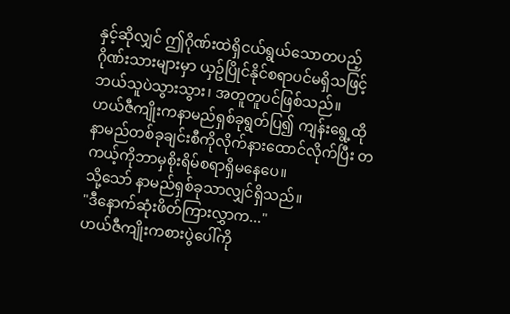နှင့်ဆိုလျှင် ဤဂိုဏ်းထဲရှိငယ်ရွယ်သောတပည့်ဂိုဏ်းသားများမှာ ယှဥ်ပြိုင်နိုင်စရာပင်မရှိသဖြင့် ဘယ်သူပဲသွားသွား၊ အတူတူပင်ဖြစ်သည်။
ဟယ်ဇီကျိုးကနာမည်ရှစ်ခုရွတ်ပြ၍ ကျန်းရွေ့ထိုနာမည်တစ်ခုချင်းစီကိုလိုက်နားထောင်လိုက်ပြီး တကယ့်ကိုဘာမှစိုးရိမ်စရာရှိမနေပေ။
သို့သော် နာမည်ရှစ်ခုသာလျှင်ရှိသည်။
"ဒီနောက်ဆုံးဖိတ်ကြားလွှာက..."
ဟယ်ဇီကျိုးကစားပွဲပေါ်ကို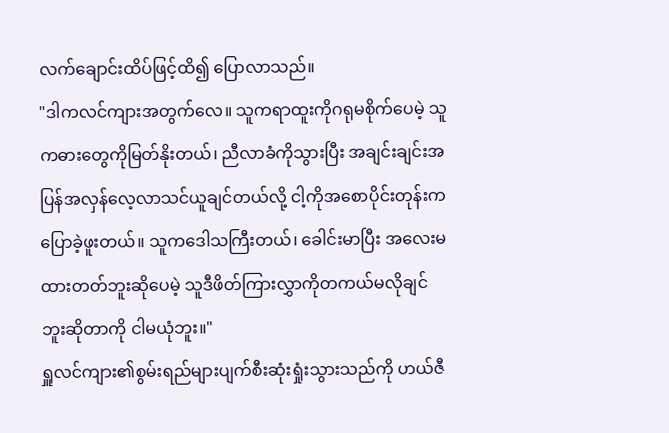လက်ချောင်းထိပ်ဖြင့်ထိ၍ ပြောလာသည်။
"ဒါကလင်ကျားအတွက်လေ။ သူကရာထူးကိုဂရုမစိုက်ပေမဲ့ သူကဓားတွေကိုမြတ်နိုးတယ်၊ ညီလာခံကိုသွားပြီး အချင်းချင်းအပြန်အလှန်လေ့လာသင်ယူချင်တယ်လို့ ငါ့ကိုအစောပိုင်းတုန်းကပြောခဲ့ဖူးတယ်။ သူကဒေါသကြီးတယ်၊ ခေါင်းမာပြီး အလေးမထားတတ်ဘူးဆိုပေမဲ့ သူဒီဖိတ်ကြားလွှာကိုတကယ်မလိုချင်ဘူးဆိုတာကို ငါမယုံဘူး။"
ရှူလင်ကျား၏စွမ်းရည်များပျက်စီးဆုံးရှုံးသွားသည်ကို ဟယ်ဇီ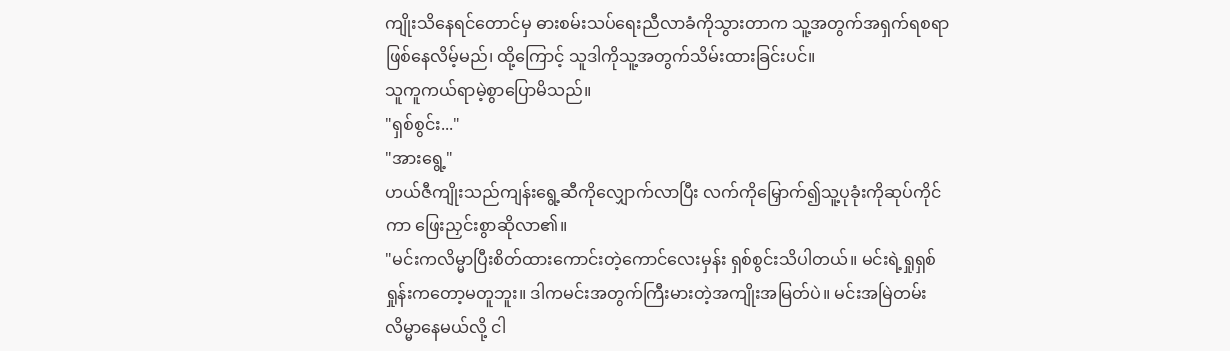ကျိုးသိနေရင်တောင်မှ ဓားစမ်းသပ်ရေးညီလာခံကိုသွားတာက သူ့အတွက်အရှက်ရစရာဖြစ်နေလိမ့်မည်၊ ထို့ကြောင့် သူဒါကိုသူ့အတွက်သိမ်းထားခြင်းပင်။
သူကူကယ်ရာမဲ့စွာပြောမိသည်။
"ရှစ်စွင်း..."
"အားရွေ့"
ဟယ်ဇီကျိုးသည်ကျန်းရွေ့ဆီကိုလျှောက်လာပြီး လက်ကိုမြှောက်၍သူ့ပုခုံးကိုဆုပ်ကိုင်ကာ ဖြေးညှင်းစွာဆိုလာ၏။
"မင်းကလိမ္မာပြီးစိတ်ထားကောင်းတဲ့ကောင်လေးမှန်း ရှစ်စွင်းသိပါတယ်။ မင်းရဲ့ရှုရှစ်ရှုန်းကတော့မတူဘူး။ ဒါကမင်းအတွက်ကြီးမားတဲ့အကျိုးအမြတ်ပဲ။ မင်းအမြဲတမ်းလိမ္မာနေမယ်လို့ ငါ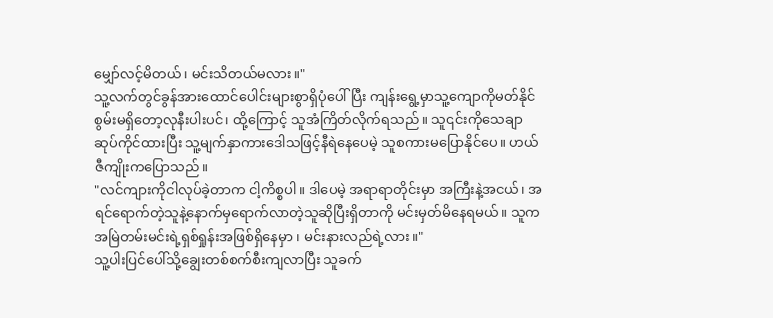မျှော်လင့်မိတယ်၊ မင်းသိတယ်မလား။"
သူ့လက်တွင်ခွန်အားထောင်ပေါင်းများစွာရှိပုံပေါ်ပြီး ကျန်းရွေ့မှာသူ့ကျောကိုမတ်နိုင်စွမ်းမရှိတော့လုနီးပါးပင်၊ ထို့ကြောင့် သူအံကြိတ်လိုက်ရသည်။ သူ၎င်းကိုသေချာဆုပ်ကိုင်ထားပြီး သူ့မျက်နှာကားဒေါသဖြင့်နီရဲနေပေမဲ့ သူစကားမပြောနိုင်ပေ။ ဟယ်ဇီကျိုးကပြောသည်။
"လင်ကျားကိုငါလုပ်ခဲ့တာက ငါ့ကိစ္စပါ။ ဒါပေမဲ့ အရာရာတိုင်းမှာ အကြီးနဲ့အငယ်၊ အရင်ရောက်တဲ့သူနဲ့နောက်မှရောက်လာတဲ့သူဆိုပြီးရှိတာကို မင်းမှတ်မိနေရမယ်။ သူကအမြဲတမ်းမင်းရဲ့ရှစ်ရှုန်းအဖြစ်ရှိနေမှာ ၊ မင်းနားလည်ရဲ့လား။"
သူ့ပါးပြင်ပေါ်သို့ချွေးတစ်စက်စီးကျလာပြီး သူခက်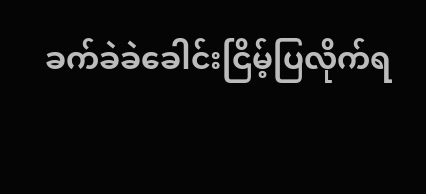ခက်ခဲခဲခေါင်းငြိမ့်ပြလိုက်ရ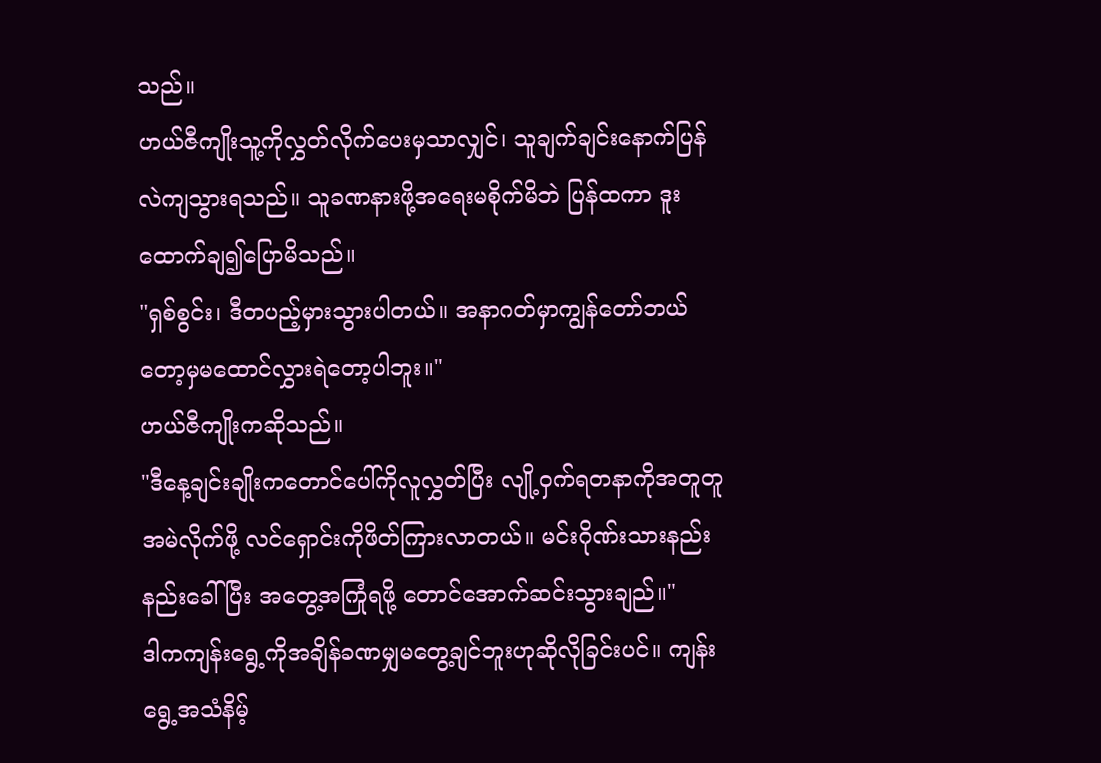သည်။
ဟယ်ဇီကျိုးသူ့ကိုလွှတ်လိုက်ပေးမှသာလျှင်၊ သူချက်ချင်းနောက်ပြန်လဲကျသွားရသည်။ သူခဏနားဖို့အရေးမစိုက်မိဘဲ ပြန်ထကာ ဒူးထောက်ချ၍ပြောမိသည်။
"ရှစ်စွင်း၊ ဒီတပည့်မှားသွားပါတယ်။ အနာဂတ်မှာကျွန်တော်ဘယ်တော့မှမထောင်လွှားရဲတော့ပါဘူး။"
ဟယ်ဇီကျိုးကဆိုသည်။
"ဒီနေ့ချင်းချိုးကတောင်ပေါ်ကိုလူလွှတ်ပြီး လျို့ဝှက်ရတနာကိုအတူတူအမဲလိုက်ဖို့ လင်ရှောင်းကိုဖိတ်ကြားလာတယ်။ မင်းဂိုဏ်းသားနည်းနည်းခေါ်ပြီး အတွေ့အကြုံရဖို့ တောင်အောက်ဆင်းသွားချည်။"
ဒါကကျန်းရွေ့ကိုအချိန်ခဏမျှမတွေ့ချင်ဘူးဟုဆိုလိုခြင်းပင်။ ကျန်းရွေ့အသံနိမ့်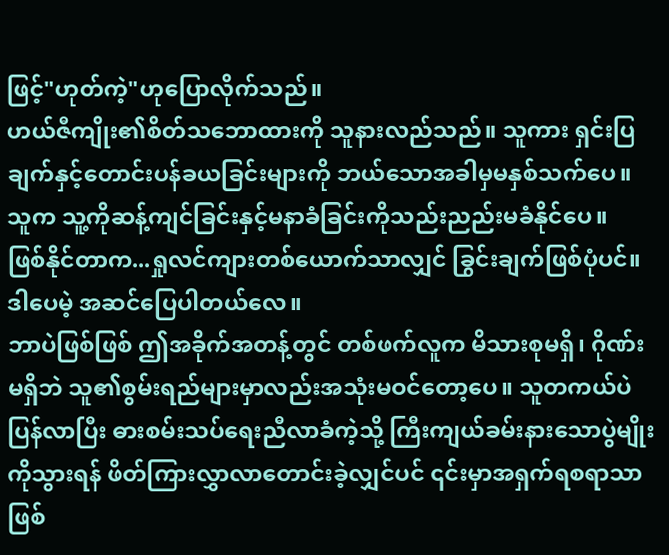ဖြင့်"ဟုတ်ကဲ့"ဟုပြောလိုက်သည်။
ဟယ်ဇီကျိုး၏စိတ်သဘောထားကို သူနားလည်သည်။ သူကား ရှင်းပြချက်နှင့်တောင်းပန်ခယခြင်းများကို ဘယ်သောအခါမှမနှစ်သက်ပေ။ သူက သူ့ကိုဆန့်ကျင်ခြင်းနှင့်မနာခံခြင်းကိုသည်းညည်းမခံနိုင်ပေ။
ဖြစ်နိုင်တာက...ရှုလင်ကျားတစ်ယောက်သာလျှင် ခြွင်းချက်ဖြစ်ပုံပင်။
ဒါပေမဲ့ အဆင်ပြေပါတယ်လေ။
ဘာပဲဖြစ်ဖြစ် ဤအခိုက်အတန့်တွင် တစ်ဖက်လူက မိသားစုမရှိ၊ ဂိုဏ်းမရှိဘဲ သူ၏စွမ်းရည်များမှာလည်းအသုံးမဝင်တော့ပေ။ သူတကယ်ပဲပြန်လာပြီး ဓားစမ်းသပ်ရေးညီလာခံကဲ့သို့ ကြီးကျယ်ခမ်းနားသောပွဲမျိုးကိုသွားရန် ဖိတ်ကြားလွှာလာတောင်းခဲ့လျှင်ပင် ၎င်းမှာအရှက်ရစရာသာဖြစ်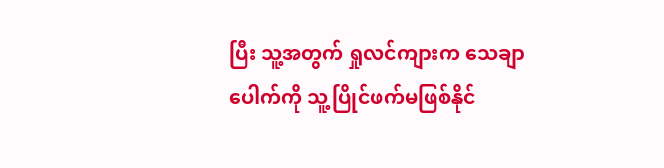ပြီး သူ့အတွက် ရှုလင်ကျားက သေချာပေါက်ကို သူ့ပြိုင်ဖက်မဖြစ်နိုင်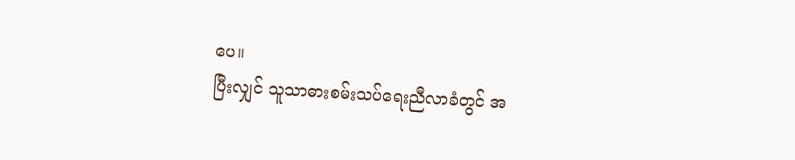ပေ။
ပြီးလျှင် သူသာဓားစမ်းသပ်ရေးညီလာခံတွင် အ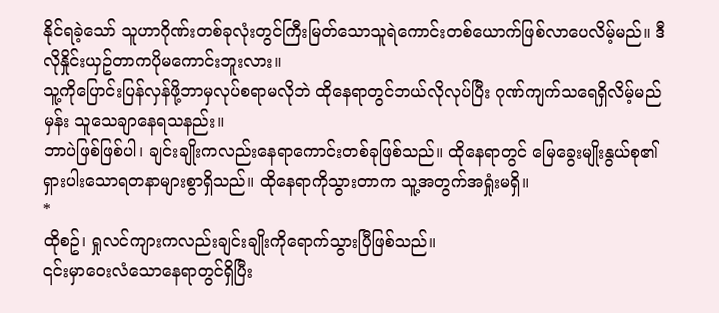နိုင်ရခဲ့သော် သူဟာဂိုဏ်းတစ်ခုလုံးတွင်ကြီးမြတ်သောသူရဲကောင်းတစ်ယောက်ဖြစ်လာပေလိမ့်မည်။ ဒီလိုနှိုင်းယှဥ်တာကပိုမကောင်းဘူးလား။
သူ့ကိုပြောင်းပြန်လှန်ဖို့ဘာမှလုပ်စရာမလိုဘဲ ထိုနေရာတွင်ဘယ်လိုလုပ်ပြီး ဂုဏ်ကျက်သရေရှိလိမ့်မည်မှန်း သူသေချာနေရသနည်း။
ဘာပဲဖြစ်ဖြစ်ပါ၊ ချင်းချိုးကလည်းနေရာကောင်းတစ်ခုဖြစ်သည်။ ထိုနေရာတွင် မြေခွေးမျိုးနွယ်စု၏ရှားပါးသောရတနာများစွာရှိသည်။ ထိုနေရာကိုသွားတာက သူ့အတွက်အရှုံးမရှိ။
*
ထိုစဥ်၊ ရှုလင်ကျားကလည်းချင်းချိုးကိုရောက်သွားပြီဖြစ်သည်။
၎င်းမှာဝေးလံသောနေရာတွင်ရှိပြီး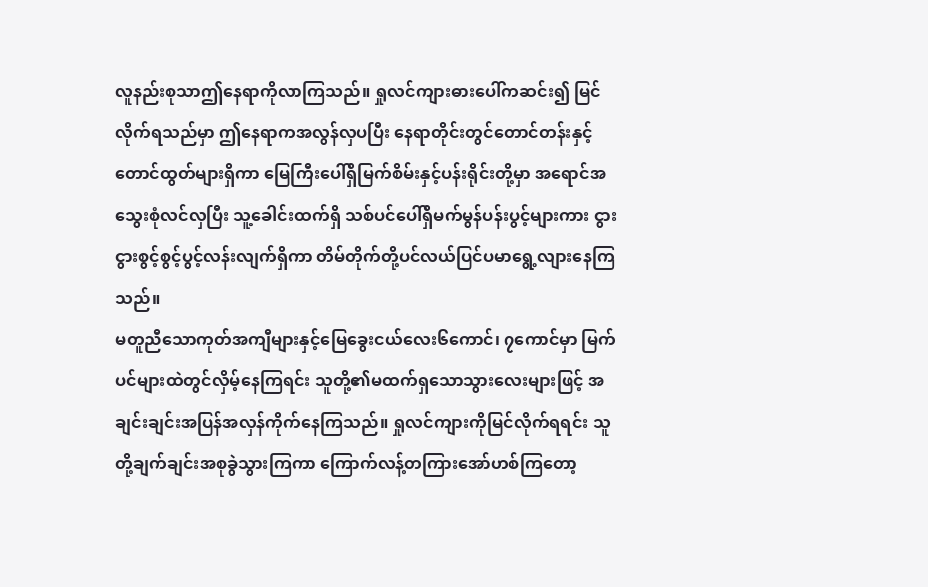လူနည်းစုသာဤနေရာကိုလာကြသည်။ ရှုလင်ကျားဓားပေါ်ကဆင်း၍ မြင်လိုက်ရသည်မှာ ဤနေရာကအလွန်လှပပြီး နေရာတိုင်းတွင်တောင်တန်းနှင့်တောင်ထွတ်များရှိကာ မြေကြီးပေါ်ရှိမြက်စိမ်းနှင့်ပန်းရိုင်းတို့မှာ အရောင်အသွေးစုံလင်လှပြီး သူ့ခေါင်းထက်ရှိ သစ်ပင်ပေါ်ရှိမက်မွန်ပန်းပွင့်များကား ငွားငွားစွင့်စွင့်ပွင့်လန်းလျက်ရှိကာ တိမ်တိုက်တို့ပင်လယ်ပြင်ပမာရွေ့လျားနေကြသည်။
မတူညီသောကုတ်အကျီများနှင့်မြေခွေးငယ်လေး၆ကောင်၊ ၇ကောင်မှာ မြက်ပင်များထဲတွင်လှိမ့်နေကြရင်း သူတို့၏မထက်ရှသောသွားလေးများဖြင့် အချင်းချင်းအပြန်အလှန်ကိုက်နေကြသည်။ ရှုလင်ကျားကိုမြင်လိုက်ရရင်း သူတို့ချက်ချင်းအစုခွဲသွားကြကာ ကြောက်လန့်တကြားအော်ဟစ်ကြတော့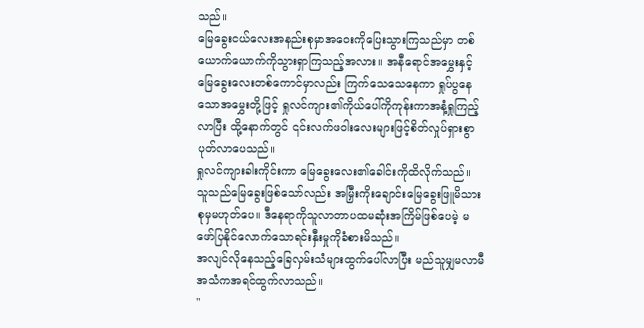သည်။
မြေခွေးငယ်လေးအနည်းစုမှာအဝေးကိုပြေးသွားကြသည်မှာ တစ်ယောက်ယောက်ကိုသွားရှာကြသည့်အလား။ အနီရောင်အမွှေးနှင့်မြေခွေးလေးတစ်ကောင်မှာလည်း ကြက်သေသေနေကာ ရှုပ်ပွနေသောအမွှေးတို့ဖြင့် ရှုလင်ကျား၏ကိုယ်ပေါ်ကိုကုန်းကာအနံ့ရှုကြည့်လာပြီး ထို့နောက်တွင် ၎င်းလက်ဖဝါးလေးများဖြင့်စိတ်လှုပ်ရှားစွာပုတ်လာပေသည်။
ရှုလင်ကျားခါးကိုင်းကာ မြေခွေးလေး၏ခေါင်းကိုထိလိုက်သည်။
သူသည်မြေခွေးဖြစ်သော်လည်း အမြှီးကိုးချောင်းမြေခွေးဖြူမိသားစုမှမဟုတ်ပေ။ ဒီနေရာကိုသူလာတာပထမဆုံးအကြိမ်ဖြစ်ပေမဲ့ မဖော်ပြနိုင်လောက်သောရင်းနှီးမှုကိုခံစားမိသည်။
အလျင်လိုနေသည့်ခြေလှမ်းသံများထွက်ပေါ်လာပြီး မည်သူမျှမလာမီ အသံကအရင်ထွက်လာသည်။
"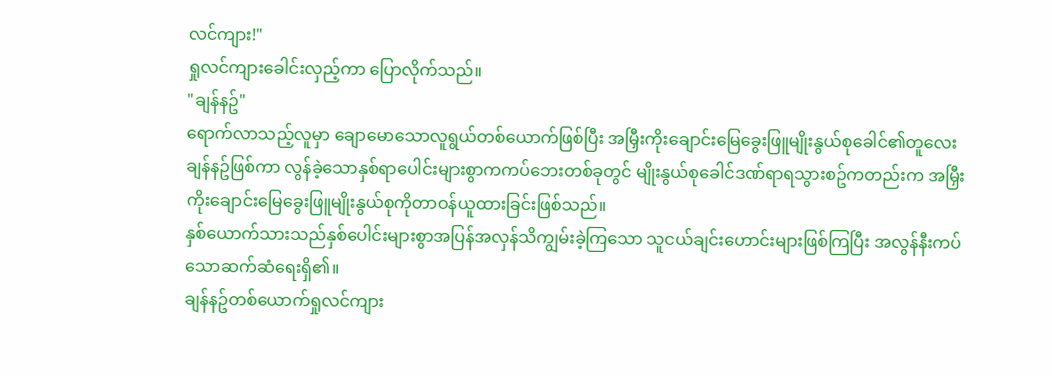လင်ကျား!"
ရှုလင်ကျားခေါင်းလှည့်ကာ ပြောလိုက်သည်။
"ချန်နဥ်"
ရောက်လာသည့်လူမှာ ချောမောသောလူရွယ်တစ်ယောက်ဖြစ်ပြီး အမြှီးကိုးချောင်းမြေခွေးဖြူမျိုးနွယ်စုခေါင်၏တူလေးချန်နဥ်ဖြစ်ကာ လွန်ခဲ့သောနှစ်ရာပေါင်းများစွာကကပ်ဘေးတစ်ခုတွင် မျိုးနွယ်စုခေါင်ဒဏ်ရာရသွားစဥ်ကတည်းက အမြှီးကိုးချောင်းမြေခွေးဖြူမျိုးနွယ်စုကိုတာဝန်ယူထားခြင်းဖြစ်သည်။
နှစ်ယောက်သားသည်နှစ်ပေါင်းများစွာအပြန်အလှန်သိကျွမ်းခဲ့ကြသော သူငယ်ချင်းဟောင်းများဖြစ်ကြပြီး အလွန်နီးကပ်သောဆက်ဆံရေးရှိ၏။
ချန်နဥ်တစ်ယောက်ရှုလင်ကျား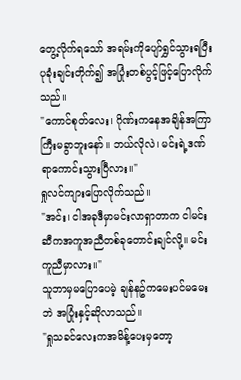တွေ့လိုက်ရသော် အရမ်းကိုပျော်ရွှင်သွားရပြီး ပုခုံးချင်းတိုက်၍ အပြုံးတစ်ပွင့်ဖြင့်ပြောလိုက်သည်။
"ကောင်စုတ်လေး၊ ဂိုဏ်းကနေအချိန်အကြာကြီးမခွာဘူးနော်။ ဘယ်လိုလဲ၊ မင်းရဲ့ဒဏ်ရာကောင်းသွားပြီလား။"
ရှုလင်ကျားပြောလိုက်သည်။
"အင်း၊ ငါအခုဒီမှာမင်းလာရှာတာက ငါမင်းဆီကအကူအညီတစ်ခုတောင်းချင်လို့။ မင်းကူညီမှာလား။"
သူဘာမှမပြောပေမဲ့ ချန်နဥ်ကမေးပင်မမေးဘဲ အပြုံးနှင့်ဆိုလာသည်။
"ရှုသခင်လေးကအမိန့်ပေးမှတော့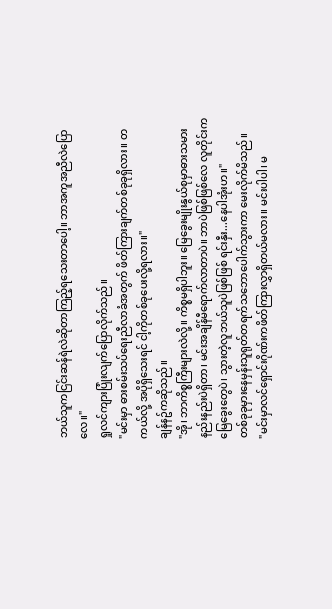ဘယ်သူကငြင်းဆန်ရဲလဲဆိုတာကြည့်ရသေးတာပေါ့။ ဘာအကူအညီလဲပြောလေ။"
ရှုလင်ကျားပြုံးလျက်ပြောလိုက်သည်။
"မင်းမှာ ဓားစမ်းသပ်ရေးညီလာခံအတွက် ဖိတ်ကြားချက်တစ်ခုခုရှိလား။ တကယ်လို့ အပိုရှိသေးရင် ငါ့ကိုတစ်ခုပေးလို့ရလား။"
ချန်နဥ်ကဆိုသည်။
"အို၊ ဘာကိစ္စကြီးများလဲလို့။ ကိစ္စမရှိပါဘူး။ မြေခွေးမျိုးနွယ်စုမှာဓားသမားနည်းနည်းပဲရှိတာ၊ မင်းအချိန်မီရောက်လာတာပဲ။ ဘာပဲဖြစ်ဖြစ်လေ လူတိုင်းကမြေခွေးတွေပဲ၊ သွားတဲ့လူဘယ်သူပဲဖြစ်ဖြစ် ရင်းနှီး...နေပါအုံးဟ။"
တစ်ခုခုမှားနေမှန်းသူရုတ်တရက်သဘောပေါက်သွားကာ မေးလိုက်မိသည်။
"မင်းမှာလင်ရှောင်းဂိုဏ်းကဖိတ်ကြားလွှာရှိတယ်မလား။ မင်းပါပါ၊ မ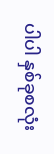ပါပါ နှစ်ခုစလုံး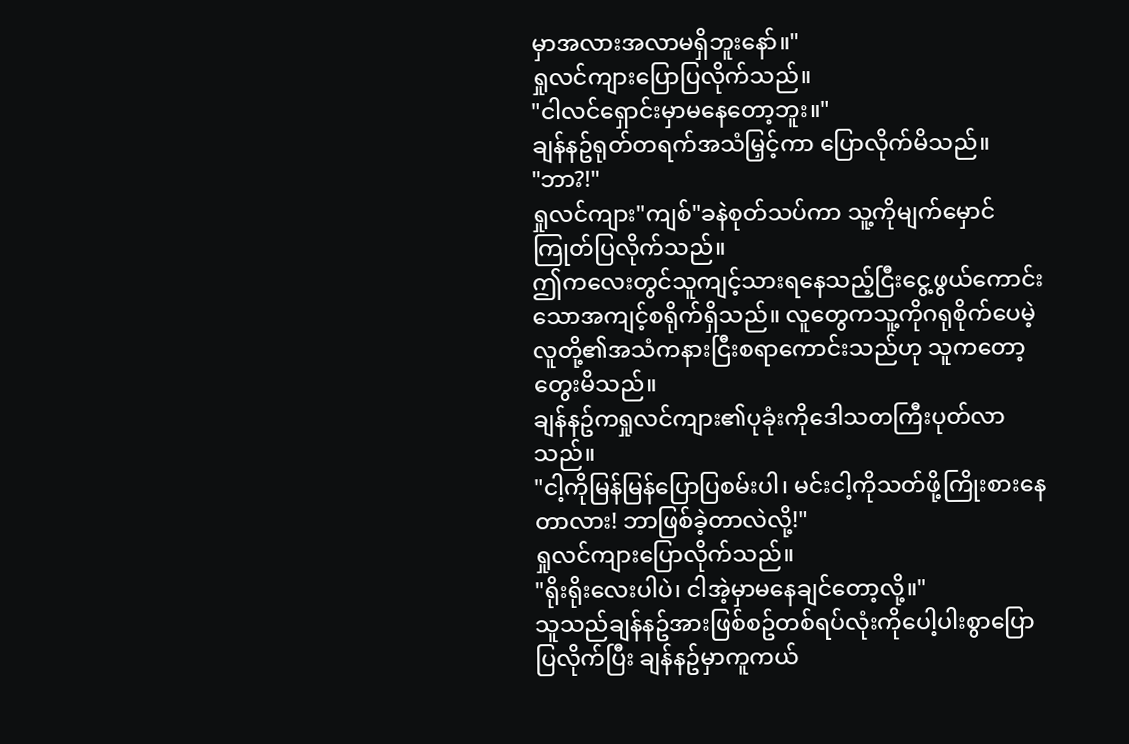မှာအလားအလာမရှိဘူးနော်။"
ရှုလင်ကျားပြောပြလိုက်သည်။
"ငါလင်ရှောင်းမှာမနေတော့ဘူး။"
ချန်နဥ်ရုတ်တရက်အသံမြှင့်ကာ ပြောလိုက်မိသည်။
"ဘာ?!"
ရှုလင်ကျား"ကျစ်"ခနဲစုတ်သပ်ကာ သူ့ကိုမျက်မှောင်ကြုတ်ပြလိုက်သည်။
ဤကလေးတွင်သူကျင့်သားရနေသည့်ငြီးငွေ့ဖွယ်ကောင်းသောအကျင့်စရိုက်ရှိသည်။ လူတွေကသူ့ကိုဂရုစိုက်ပေမဲ့ လူတို့၏အသံကနားငြီးစရာကောင်းသည်ဟု သူကတော့တွေးမိသည်။
ချန်နဥ်ကရှုလင်ကျား၏ပုခုံးကိုဒေါသတကြီးပုတ်လာသည်။
"ငါ့ကိုမြန်မြန်ပြောပြစမ်းပါ၊ မင်းငါ့ကိုသတ်ဖို့ကြိုးစားနေတာလား! ဘာဖြစ်ခဲ့တာလဲလို့!"
ရှုလင်ကျားပြောလိုက်သည်။
"ရိုးရိုးလေးပါပဲ၊ ငါအဲ့မှာမနေချင်တော့လို့။"
သူသည်ချန်နဥ်အားဖြစ်စဥ်တစ်ရပ်လုံးကိုပေါ့ပါးစွာပြောပြလိုက်ပြီး ချန်နဥ်မှာကူကယ်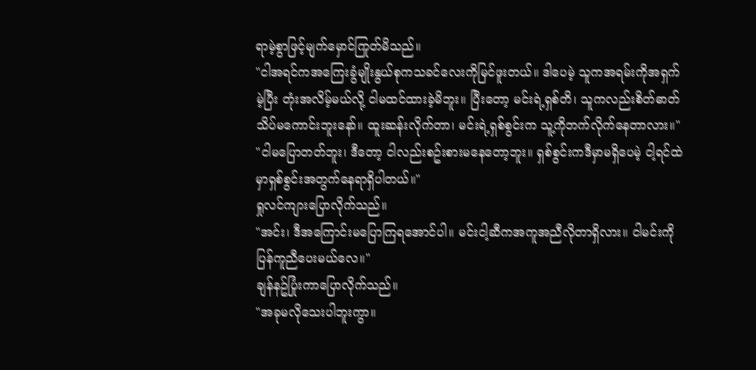ရာမဲ့စွာဖြင့်မျက်မှောင်ကြုတ်မိသည်။
"ငါအရင်ကအကြေးခွံမျိုးနွယ်စုကသခင်လေးကိုမြင်ဖူးတယ်။ ဒါပေမဲ့ သူကအရမ်းကိုအရှက်မဲ့ပြီး တုံးအလိမ့်မယ်လို့ ငါမထင်ထားခဲ့မိဘူး။ ပြီးတော့ မင်းရဲ့ရှစ်တိ၊ သူကလည်းစိတ်ဓာတ်သိပ်မကောင်းဘူးနော်။ ထူးဆန်းလိုက်တာ၊ မင်းရဲ့ရှစ်စွင်းက သူ့ကိုဘက်လိုက်နေတာလား။"
"ငါမပြောတတ်ဘူး၊ ဒီတော့ ငါလည်းစဥ်းစားမနေတော့ဘူး။ ရှစ်စွင်းကဒီမှာမရှိပေမဲ့ ငါ့ရင်ထဲမှာရှစ်စွင်းအတွက်နေရာရှိပါတယ်။"
ရှုလင်ကျားပြောလိုက်သည်။
"အင်း၊ ဒီအကြောင်းမပြောကြရအောင်ပါ။ မင်းငါ့ဆီကအကူအညီလိုတာရှိလား။ ငါမင်းကိုပြန်ကူညီပေးမယ်လေ။"
ချန်နဥ်ပြုံးကာပြောလိုက်သည်။
"အခုမလိုသေးပါဘူးကွာ။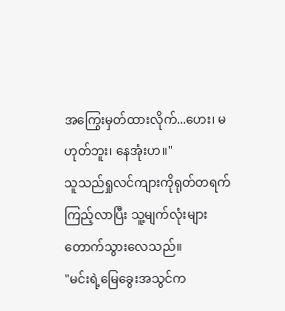အကြွေးမှတ်ထားလိုက်...ဟေး၊ မဟုတ်ဘူး၊ နေအုံးဟ။"
သူသည်ရှုလင်ကျားကိုရုတ်တရက်ကြည့်လာပြီး သူ့မျက်လုံးများတောက်သွားလေသည်။
"မင်းရဲ့မြေခွေးအသွင်က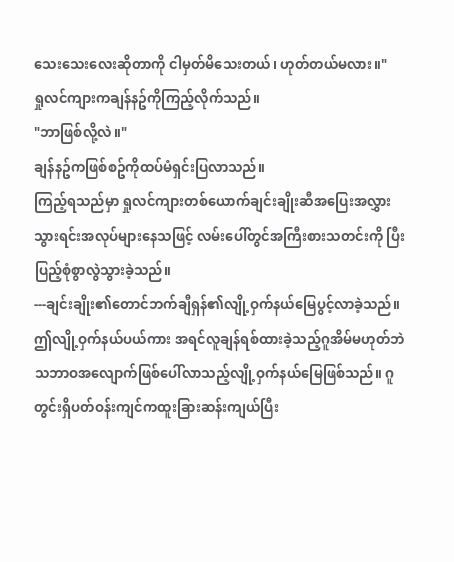သေးသေးလေးဆိုတာကို ငါမှတ်မိသေးတယ်၊ ဟုတ်တယ်မလား။"
ရှုလင်ကျားကချန်နဥ်ကိုကြည့်လိုက်သည်။
"ဘာဖြစ်လို့လဲ။"
ချန်နဥ်ကဖြစ်စဥ်ကိုထပ်မံရှင်းပြလာသည်။
ကြည့်ရသည်မှာ ရှုလင်ကျားတစ်ယောက်ချင်းချိုးဆီအပြေးအလွှားသွားရင်းအလုပ်များနေသဖြင့် လမ်းပေါ်တွင်အကြီးစားသတင်းကို ပြီးပြည့်စုံစွာလွဲသွားခဲ့သည်။
---ချင်းချိုး၏တောင်ဘက်ချီရှန်၏လျို့ဝှက်နယ်မြေပွင့်လာခဲ့သည်။
ဤလျို့ဝှက်နယ်ပယ်ကား အရင်လူချန်ရစ်ထားခဲ့သည့်ဂူအိမ်မဟုတ်ဘဲ သဘာဝအလျောက်ဖြစ်ပေါ်လာသည့်လျို့ဝှက်နယ်မြေဖြစ်သည်။ ဂူတွင်းရှိပတ်ဝန်းကျင်ကထူးခြားဆန်းကျယ်ပြီး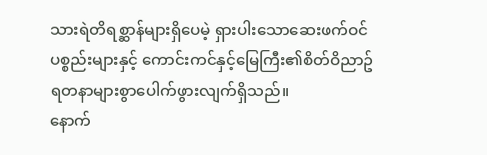သားရဲတိရစ္ဆာန်များရှိပေမဲ့ ရှားပါးသောဆေးဖက်ဝင်ပစ္စည်းများနှင့် ကောင်းကင်နှင့်မြေကြီး၏စိတ်ဝိညာဥ်ရတနာများစွာပေါက်ဖွားလျက်ရှိသည်။
နောက်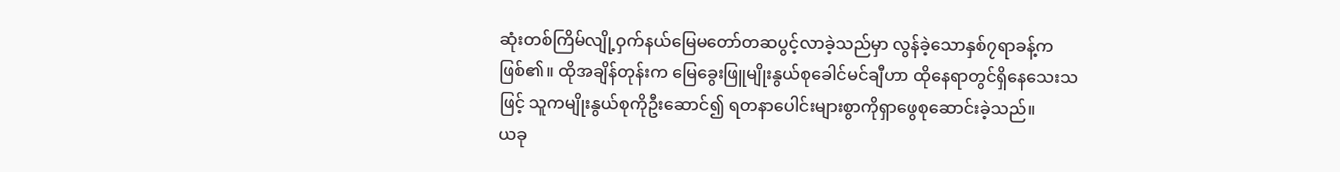ဆုံးတစ်ကြိမ်လျို့ဝှက်နယ်မြေမတော်တဆပွင့်လာခဲ့သည်မှာ လွန်ခဲ့သောနှစ်၇ရာခန့်ကဖြစ်၏။ ထိုအချိန်တုန်းက မြေခွေးဖြူမျိုးနွယ်စုခေါင်မင်ချီဟာ ထိုနေရာတွင်ရှိနေသေးသဖြင့် သူကမျိုးနွယ်စုကိုဦးဆောင်၍ ရတနာပေါင်းများစွာကိုရှာဖွေစုဆောင်းခဲ့သည်။
ယခု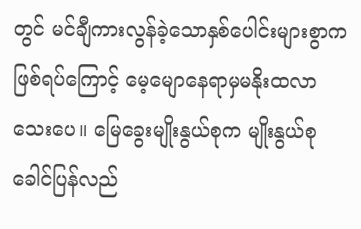တွင် မင်ချီကားလွန်ခဲ့သောနှစ်ပေါင်းများစွာကဖြစ်ရပ်ကြောင့် မေ့မျောနေရာမှမနိုးထလာသေးပေ။ မြေခွေးမျိုးနွယ်စုက မျိုးနွယ်စုခေါင်ပြန်လည်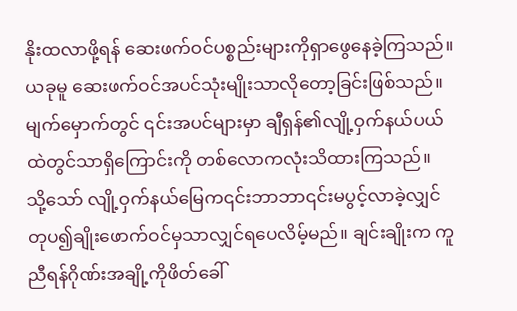နိုးထလာဖို့ရန် ဆေးဖက်ဝင်ပစ္စည်းများကိုရှာဖွေနေခဲ့ကြသည်။ ယခုမူ ဆေးဖက်ဝင်အပင်သုံးမျိုးသာလိုတော့ခြင်းဖြစ်သည်။ မျက်မှောက်တွင် ၎င်းအပင်များမှာ ချီရှန်၏လျို့ဝှက်နယ်ပယ်ထဲတွင်သာရှိကြောင်းကို တစ်လောကလုံးသိထားကြသည်။
သို့သော် လျို့ဝှက်နယ်မြေက၎င်းဘာဘာ၎င်းမပွင့်လာခဲ့လျှင် တုပ၍ချိုးဖောက်ဝင်မှသာလျှင်ရပေလိမ့်မည်။ ချင်းချိုးက ကူညီရန်ဂိုဏ်းအချို့ကိုဖိတ်ခေါ်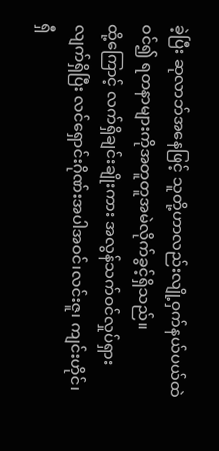ခဲ့ပြီး ဆုလာဘ်အနေဖြင့် သူတို့ဟာလည်းလျို့ဝှက်နယ်ပယ်ထဲဝင်၍ ရတနာများကိုအတူတူအမဲလိုက်ခွင့်ရှိသည်။
ထို့ကြောင့် လက်ရှိချင်းချိုးကား အလွန်သက်ဝင်လှုပ်ရှားလျက်ရှိပြီး လင်ရှောင်းဂိုဏ်းအပါအဝင်၊လင်းဇူ၊ ကျင်းဟိုင်၊ ရှီ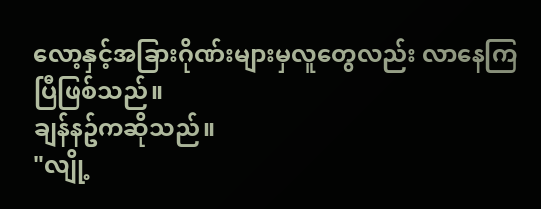လော့နှင့်အခြားဂိုဏ်းများမှလူတွေလည်း လာနေကြပြီဖြစ်သည်။
ချန်နဥ်ကဆိုသည်။
"လျို့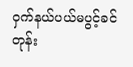ဝှက်နယ်ပယ်မပွင့်ခင်တုန်း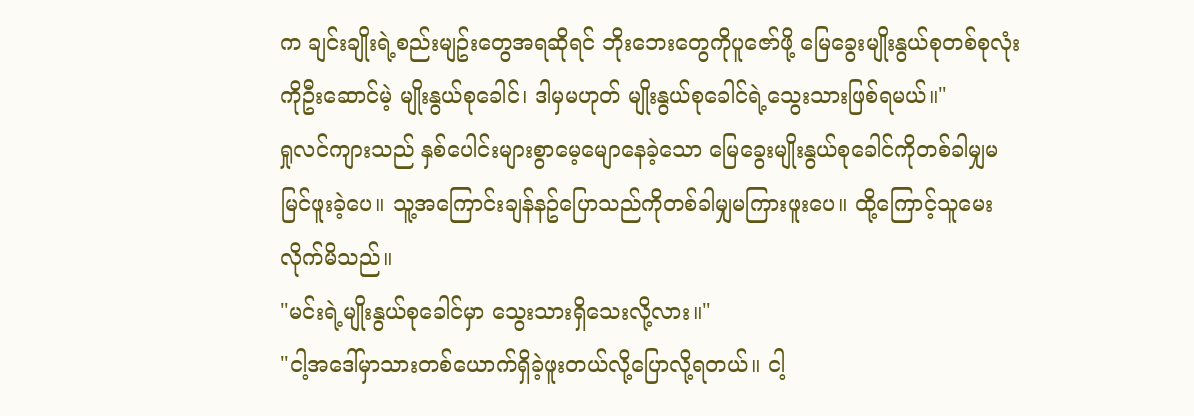က ချင်းချိုးရဲ့စည်းမျဥ်းတွေအရဆိုရင် ဘိုးဘေးတွေကိုပူဇော်ဖို့ မြေခွေးမျိုးနွယ်စုတစ်စုလုံးကိုဦးဆောင်မဲ့ မျိုးနွယ်စုခေါင်၊ ဒါမှမဟုတ် မျိုးနွယ်စုခေါင်ရဲ့သွေးသားဖြစ်ရမယ်။"
ရှုလင်ကျားသည် နှစ်ပေါင်းများစွာမေ့မျောနေခဲ့သော မြေခွေးမျိုးနွယ်စုခေါင်ကိုတစ်ခါမျှမမြင်ဖူးခဲ့ပေ။ သူ့အကြောင်းချန်နဥ်ပြောသည်ကိုတစ်ခါမျှမကြားဖူးပေ။ ထို့ကြောင့်သူမေးလိုက်မိသည်။
"မင်းရဲ့မျိုးနွယ်စုခေါင်မှာ သွေးသားရှိသေးလို့လား။"
"ငါ့အဒေါ်မှာသားတစ်ယောက်ရှိခဲ့ဖူးတယ်လို့ပြောလို့ရတယ်။ ငါ့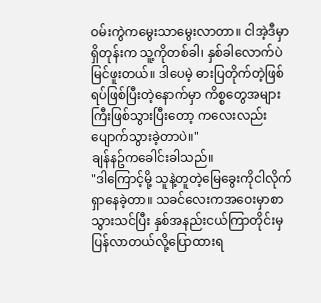ဝမ်းကွဲကမွေးသာမွေးလာတာ။ ငါအဲ့ဒီမှာရှိတုန်းက သူ့ကိုတစ်ခါ၊ နှစ်ခါလောက်ပဲမြင်ဖူးတယ်။ ဒါပေမဲ့ ဓားပြတိုက်တဲ့ဖြစ်ရပ်ဖြစ်ပြီးတဲ့နောက်မှာ ကိစ္စတွေအများကြီးဖြစ်သွားပြီးတော့ ကလေးလည်းပျောက်သွားခဲ့တာပဲ။"
ချန်နဥ်ကခေါင်းခါသည်။
"ဒါကြောင့်မို့ သူနဲ့တူတဲ့မြေခွေးကိုငါလိုက်ရှာနေခဲ့တာ။ သခင်လေးကအဝေးမှာစာသွားသင်ပြီး နှစ်အနည်းငယ်ကြာတိုင်းမှပြန်လာတယ်လို့ပြောထားရ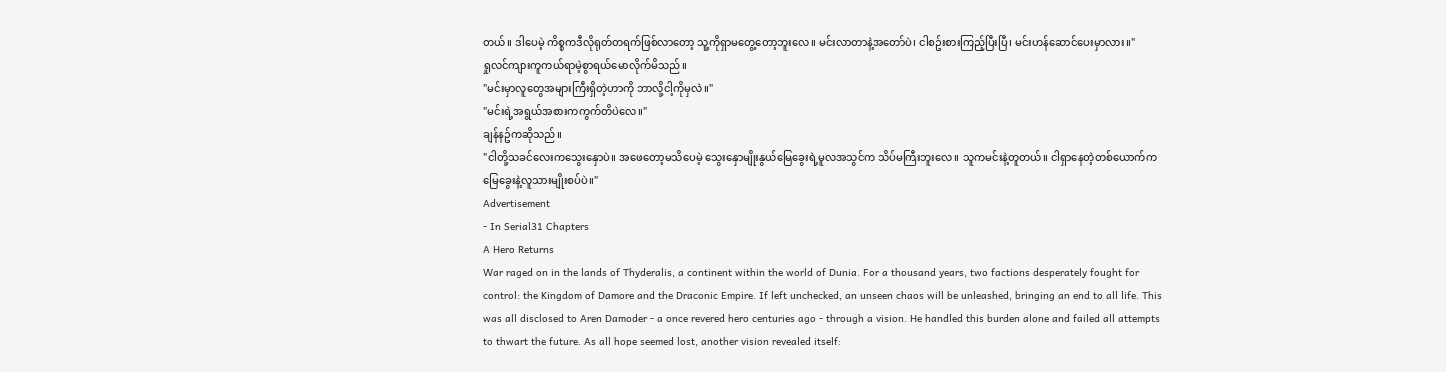တယ်။ ဒါပေမဲ့ ကိစ္စကဒီလိုရုတ်တရက်ဖြစ်လာတော့ သူ့ကိုရှာမတွေ့တော့ဘူးလေ။ မင်းလာတာနဲ့အတော်ပဲ၊ ငါစဥ်းစားကြည့်ပြီးပြီ၊ မင်းဟန်ဆောင်ပေးမှာလား။"
ရှုလင်ကျားကူကယ်ရာမဲ့စွာရယ်မောလိုက်မိသည်။
"မင်းမှာလူတွေအများကြီးရှိတဲ့ဟာကို ဘာလို့ငါ့ကိုမှလဲ။"
"မင်းရဲ့အရွယ်အစားကကွက်တိပဲလေ။"
ချန်နဥ်ကဆိုသည်။
"ငါတို့သခင်လေးကသွေးနှောပဲ။ အဖေတော့မသိပေမဲ့ သွေးနှောမျိုးနွယ်မြေခွေးရဲ့မူလအသွင်က သိပ်မကြီးဘူးလေ။ သူကမင်းနဲ့တူတယ်။ ငါရှာနေတဲ့တစ်ယောက်က မြေခွေးနဲ့လူသားမျိုးစပ်ပဲ။"
Advertisement
- In Serial31 Chapters
A Hero Returns
War raged on in the lands of Thyderalis, a continent within the world of Dunia. For a thousand years, two factions desperately fought for control: the Kingdom of Damore and the Draconic Empire. If left unchecked, an unseen chaos will be unleashed, bringing an end to all life. This was all disclosed to Aren Damoder - a once revered hero centuries ago - through a vision. He handled this burden alone and failed all attempts to thwart the future. As all hope seemed lost, another vision revealed itself: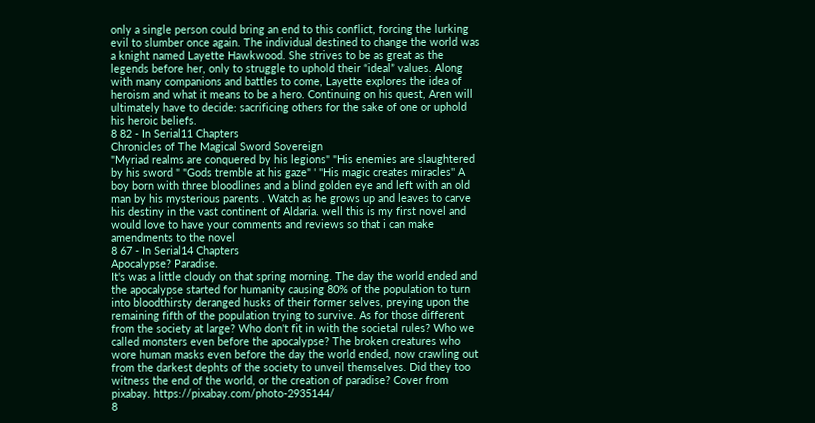only a single person could bring an end to this conflict, forcing the lurking evil to slumber once again. The individual destined to change the world was a knight named Layette Hawkwood. She strives to be as great as the legends before her, only to struggle to uphold their “ideal” values. Along with many companions and battles to come, Layette explores the idea of heroism and what it means to be a hero. Continuing on his quest, Aren will ultimately have to decide: sacrificing others for the sake of one or uphold his heroic beliefs.
8 82 - In Serial11 Chapters
Chronicles of The Magical Sword Sovereign
"Myriad realms are conquered by his legions" "His enemies are slaughtered by his sword " "Gods tremble at his gaze" ' ''His magic creates miracles'' A boy born with three bloodlines and a blind golden eye and left with an old man by his mysterious parents . Watch as he grows up and leaves to carve his destiny in the vast continent of Aldaria. well this is my first novel and would love to have your comments and reviews so that i can make amendments to the novel
8 67 - In Serial14 Chapters
Apocalypse? Paradise.
It's was a little cloudy on that spring morning. The day the world ended and the apocalypse started for humanity causing 80% of the population to turn into bloodthirsty deranged husks of their former selves, preying upon the remaining fifth of the population trying to survive. As for those different from the society at large? Who don't fit in with the societal rules? Who we called monsters even before the apocalypse? The broken creatures who wore human masks even before the day the world ended, now crawling out from the darkest dephts of the society to unveil themselves. Did they too witness the end of the world, or the creation of paradise? Cover from pixabay. https://pixabay.com/photo-2935144/
8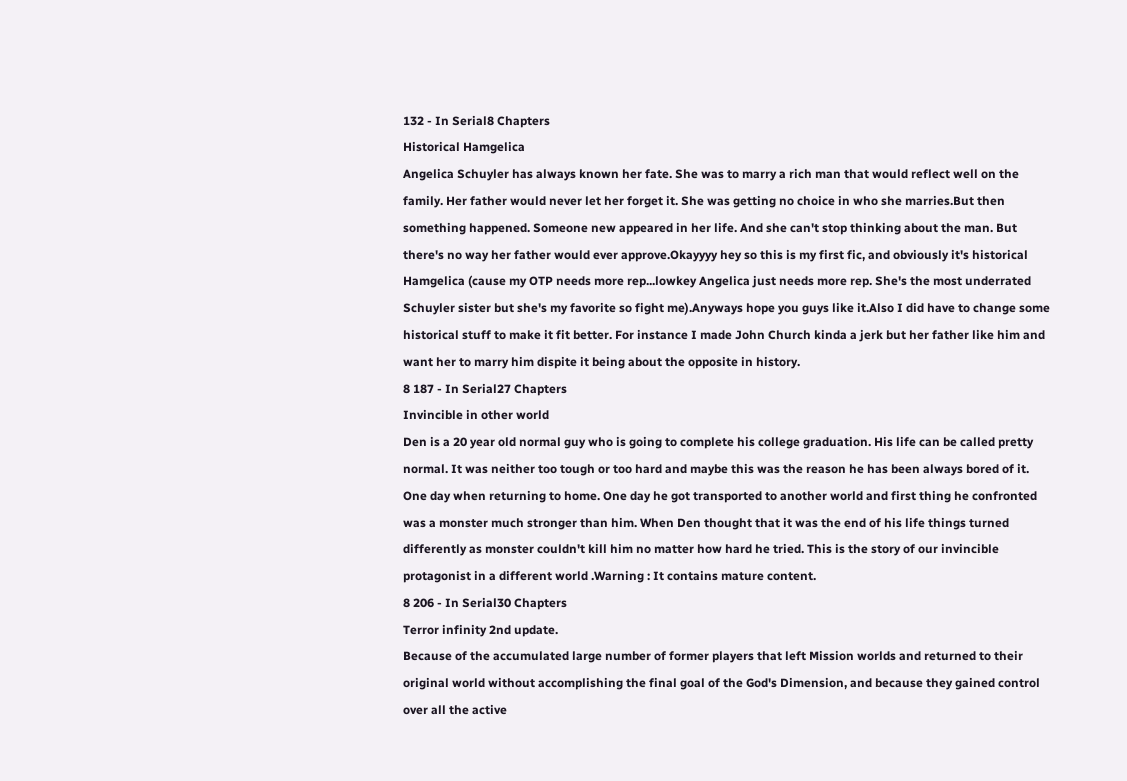132 - In Serial8 Chapters
Historical Hamgelica
Angelica Schuyler has always known her fate. She was to marry a rich man that would reflect well on the family. Her father would never let her forget it. She was getting no choice in who she marries.But then something happened. Someone new appeared in her life. And she can't stop thinking about the man. But there's no way her father would ever approve.Okayyyy hey so this is my first fic, and obviously it's historical Hamgelica (cause my OTP needs more rep...lowkey Angelica just needs more rep. She's the most underrated Schuyler sister but she's my favorite so fight me).Anyways hope you guys like it.Also I did have to change some historical stuff to make it fit better. For instance I made John Church kinda a jerk but her father like him and want her to marry him dispite it being about the opposite in history.
8 187 - In Serial27 Chapters
Invincible in other world
Den is a 20 year old normal guy who is going to complete his college graduation. His life can be called pretty normal. It was neither too tough or too hard and maybe this was the reason he has been always bored of it. One day when returning to home. One day he got transported to another world and first thing he confronted was a monster much stronger than him. When Den thought that it was the end of his life things turned differently as monster couldn't kill him no matter how hard he tried. This is the story of our invincible protagonist in a different world .Warning : It contains mature content.
8 206 - In Serial30 Chapters
Terror infinity 2nd update.
Because of the accumulated large number of former players that left Mission worlds and returned to their original world without accomplishing the final goal of the God's Dimension, and because they gained control over all the active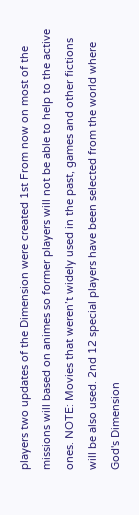players two updates of the Dimension were created 1st From now on most of the missions will based on animes so former players will not be able to help to the active ones. NOTE: Movies that weren’t widely used in the past, games and other fictions will be also used. 2nd 12 special players have been selected from the world where God's Dimension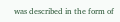was described in the form of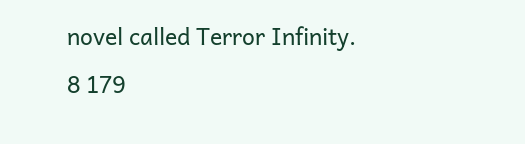novel called Terror Infinity.
8 179